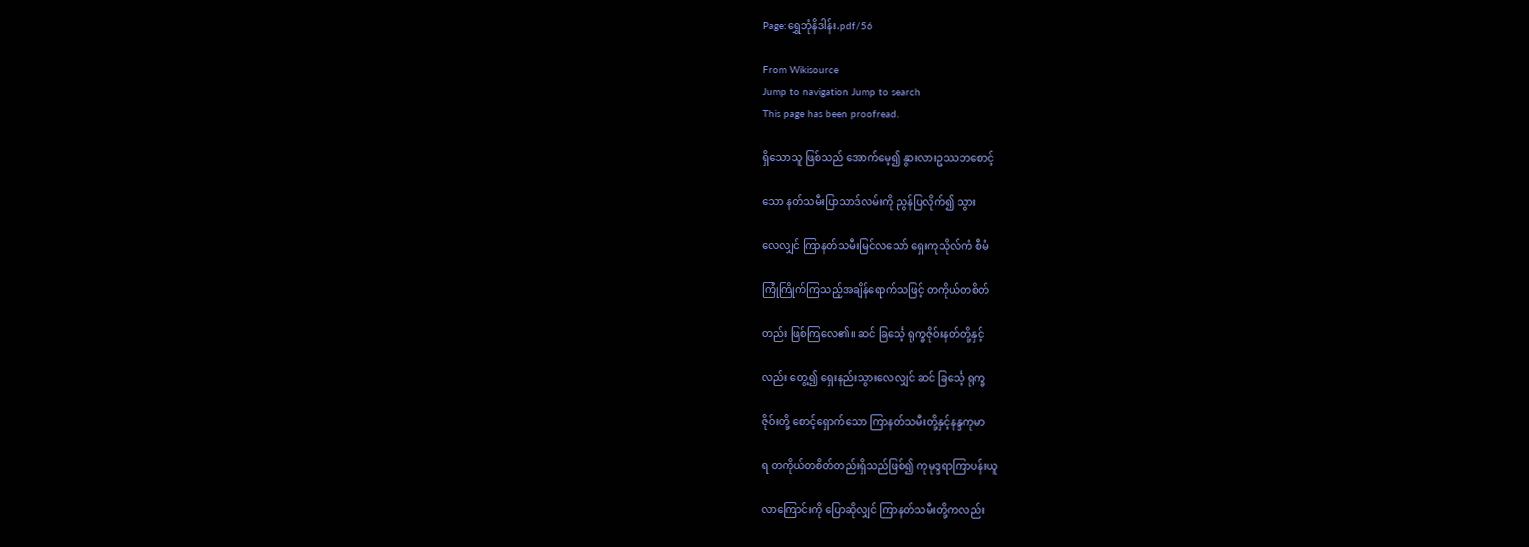Page:ရွှေဘုံနိဒါန်း.pdf/56

From Wikisource
Jump to navigation Jump to search
This page has been proofread.

ရှိသောသူ ဖြစ်သည် အောက်မေ့၍ နွားလားဥဿဘစောင့်

သော နတ်သမီးပြာသာဒ်လမ်းကို ညွန်ပြလိုက်၍ သွား

လေလျှင် ကြာနတ်သမီးမြင်လသော် ရှေးကုသိုလ်ကံ စီမံ

ကြုံကြိုက်ကြသည့်အချိန်ရောက်သဖြင့် တကိုယ်တစိတ်

တည်း ဖြစ်ကြလေ၏။ ဆင် ခြင်္သေ့ ရုက္ခဇိုဝ်းနတ်တို့နှင့်

လည်း တွေ့၍ ရှေးနည်းသွားလေလျှင် ဆင် ခြင်္သေ့ ရုက္ခ

ဇိုဝ်းတို့ စောင့်ရှောက်သော ကြာနတ်သမီးတို့နှင့်နန္ဒကုမာ

ရ တကိုယ်တစိတ်တည်းရှိသည်ဖြစ်၍ ကုမုဒ္ဒရာကြာပန်းယူ

လာကြောင်းကို ပြောဆိုလျှင် ကြာနတ်သမီးတို့ကလည်း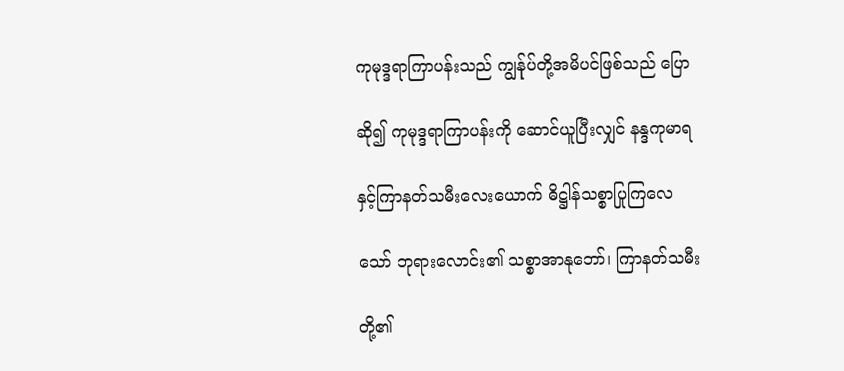ကုမုဒ္ဒရာကြာပန်းသည် ကျွန်ုပ်တို့အမိပင်ဖြစ်သည် ပြော

ဆို၍ ကုမုဒ္ဒရာကြာပန်းကို ဆောင်ယူပြီးလျှင် နန္ဒကုမာရ

နှင့်ကြာနတ်သမီးလေးယောက် ဓိဋ္ဌါန်သစ္စာပြုကြလေ

သော် ဘုရားလောင်း၏ သစ္စာအာနုဘော်၊ ကြာနတ်သမီး

တို့၏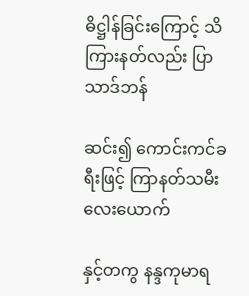ဓိဋ္ဌါန်ခြင်းကြောင့် သိကြားနတ်လည်း ပြာသာဒ်ဘန်

ဆင်း၍ ကောင်းကင်ခရီးဖြင့် ကြာနတ်သမီးလေးယောက်

နှင့်တကွ နန္ဒကုမာရ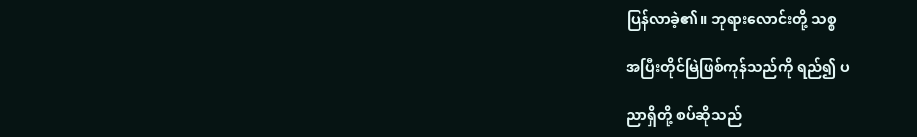ပြန်လာခဲ့၏။ ဘုရားလောင်းတို့ သစ္စ

အပြီးတိုင်မြဲဖြစ်ကုန်သည်ကို ရည်၍ ပ

ညာရှိတို့ စပ်ဆိုသည်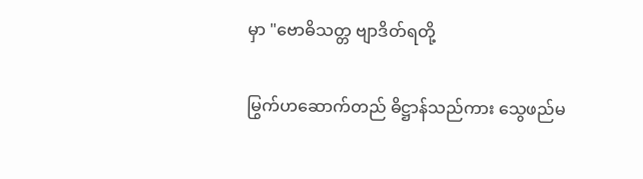မှာ "ဗောဓိသတ္တ ဗျာဒိတ်ရတို့

မြွက်ဟဆောက်တည် ဓိဋ္ဌာန်သည်ကား သွေဖည်မ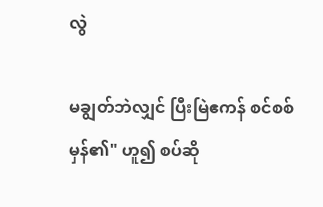လွဲ

မချွတ်ဘဲလျှင် ပြီးမြဲဧကန် စင်စစ်မှန်၏" ဟူ၍ စပ်ဆို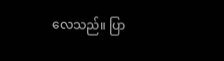လေသည်။ ပြာ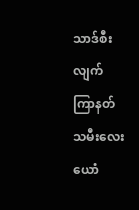သာဒ်စီးလျက် ကြာနတ်သမီးလေးယောံ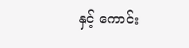နှင့် ကောင်း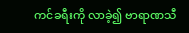ကင်ခရီးကို လာခဲ့၍ ဗာရာဏသီ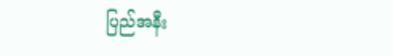ပြည်အနီး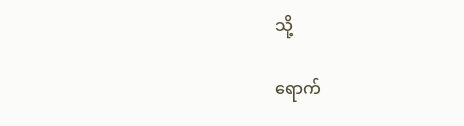သို့

ရောက်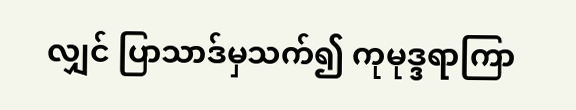လျှင် ပြာသာဒ်မှသက်၍ ကုမုဒ္ဒရာကြာ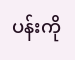ပန်းကို